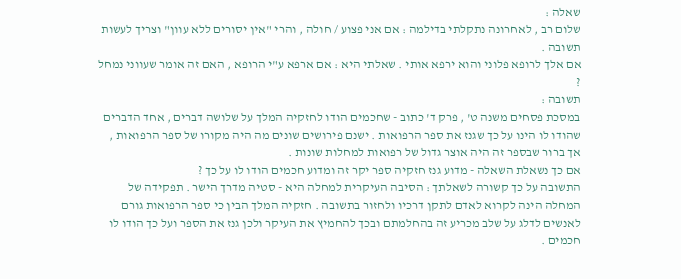שאלה :
שלום רב , לאחרונה נתקלתי בדילמה : אם אני פצוע / חולה , והרי "אין יסורים ללא עוון" וצריך לעשות תשובה .
אם אלך לרופא פלוני והוא ירפא אותי . שאלתי היא : אם ארפא ע"י הרופא , האם זה אומר שעווני נמחל ?
תשובה :
במסכת פסחים משנה ט' , פרק ד' כתוב - שחכמים הודו לחזקיה המלך על שלושה דברים , אחד הדברים שהודו לו הינו על כך שגנז את ספר הרפואות . ישנם פירושים שונים מה היה מקורו של ספר הרפואות , אך ברור שבספר זה היה אוצר גדול של רפואות למחלות שונות .
אם כך נשאלת השאלה - מדוע גנז חזקיה ספר יקר זה ומדוע חכמים הודו לו על כך ?
התשובה על כך קשורה לשאלתך : הסיבה העיקרית למחלה היא - סטיה מדרך הישר . תפקידה של המחלה הינה לקרוא לאדם לתקן דרכיו ולחזור בתשובה . חזקיה המלך הבין כי ספר הרפואות גורם לאנשים לדלג על שלב מכריע זה בהחלמתם ובכך להחמיץ את העיקר ולכן גנז את הספר ועל כך הודו לו חכמים .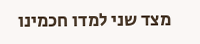מצד שני למדו חכמינו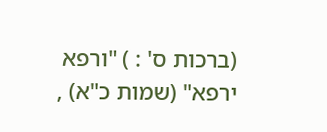(ברכות ס' : ) "ורפא ירפא" (שמות כ"א) ,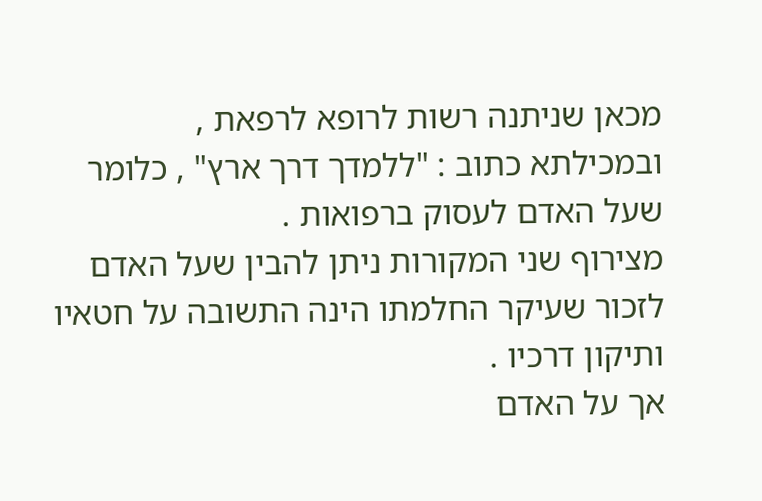מכאן שניתנה רשות לרופא לרפאת ,
ובמכילתא כתוב : "ללמדך דרך ארץ" , כלומר שעל האדם לעסוק ברפואות .
מצירוף שני המקורות ניתן להבין שעל האדם לזכור שעיקר החלמתו הינה התשובה על חטאיו ותיקון דרכיו .
אך על האדם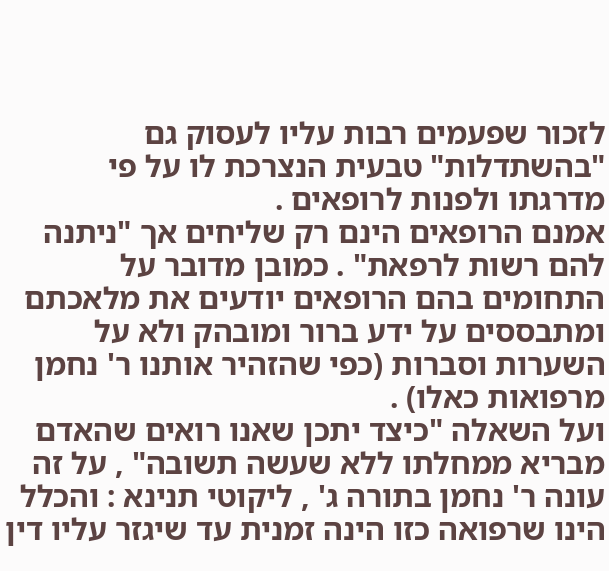לזכור שפעמים רבות עליו לעסוק גם "בהשתדלות" טבעית הנצרכת לו על פי מדרגתו ולפנות לרופאים .
אמנם הרופאים הינם רק שליחים אך "ניתנה להם רשות לרפאת" . כמובן מדובר על התחומים בהם הרופאים יודעים את מלאכתם ומתבססים על ידע ברור ומובהק ולא על השערות וסברות (כפי שהזהיר אותנו ר' נחמן מרפואות כאלו) .
ועל השאלה "כיצד יתכן שאנו רואים שהאדם מבריא ממחלתו ללא שעשה תשובה" , על זה עונה ר' נחמן בתורה ג' , ליקוטי תנינא : והכלל הינו שרפואה כזו הינה זמנית עד שיגזר עליו דין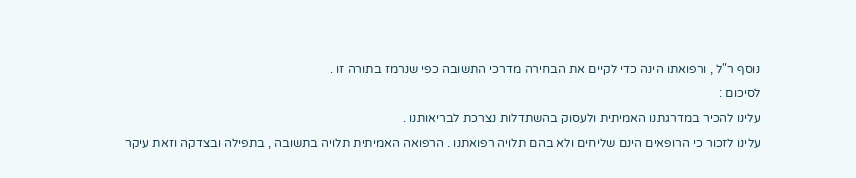נוסף ר"ל , ורפואתו הינה כדי לקיים את הבחירה מדרכי התשובה כפי שנרמז בתורה זו .
לסיכום :
עלינו להכיר במדרגתנו האמיתית ולעסוק בהשתדלות נצרכת לבריאותנו .
עלינו לזכור כי הרופאים הינם שליחים ולא בהם תלויה רפואתנו . הרפואה האמיתית תלויה בתשובה , בתפילה ובצדקה וזאת עיקר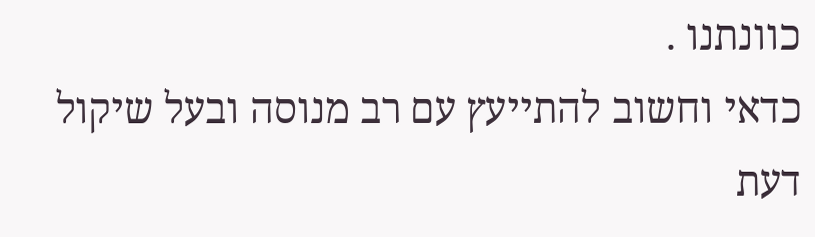כוונתנו .
כדאי וחשוב להתייעץ עם רב מנוסה ובעל שיקול דעת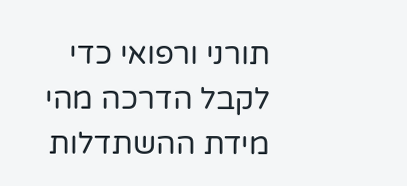תורני ורפואי כדי לקבל הדרכה מהי מידת ההשתדלות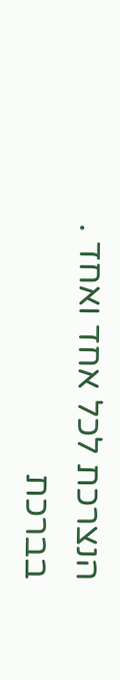הנצרכת לכל אחד ואחד .
בברכת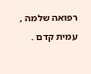רפואה שלמה , עמית קדם .